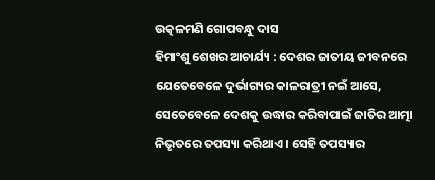ଉତ୍କଳମଣି ଗୋପବନ୍ଧୁ ଦାସ
ହିମାଂଶୁ ଶେଖର ଆଚାର୍ଯ୍ୟ : ଦେଶର ଜାତୀୟ ଜୀବନରେ ଯେତେବେଳେ ଦୁର୍ଭାଗ୍ୟର କାଳରାତ୍ରୀ ନଇଁ ଆସେ, ସେତେବେଳେ ଦେଶକୁ ଉଦ୍ଧାର କରିବାପାଇଁ ଜାତିର ଆତ୍ମା ନିଭୃତରେ ତପସ୍ୟା କରିଥାଏ । ସେହି ତପସ୍ୟାର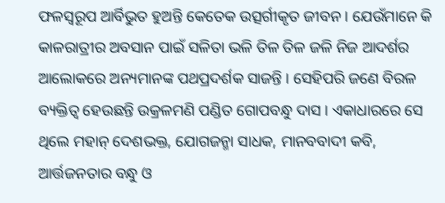ଫଳସ୍ୱରୂପ ଆର୍ବିଭୁତ ହୁଅନ୍ତି କେତେକ ଉତ୍ସର୍ଗୀକୃତ ଜୀବନ । ଯେଉଁମାନେ କି କାଳରାତ୍ରୀର ଅବସାନ ପାଇଁ ସଳିତା ଭଳି ତିଳ ତିଳ ଜଳି ନିଜ ଆଦର୍ଶର ଆଲୋକରେ ଅନ୍ୟମାନଙ୍କ ପଥପ୍ରଦର୍ଶକ ସାଜନ୍ତି । ସେହିପରି ଜଣେ ବିରଳ ବ୍ୟକ୍ତିତ୍ୱ ହେଉଛନ୍ତି ଉକ୍ରଳମଣି ପଣ୍ଡିତ ଗୋପବନ୍ଧୁ ଦାସ । ଏକାଧାରରେ ସେ ଥିଲେ ମହାନ୍ ଦେଶଭକ୍ତ, ଯୋଗଜନ୍ମା ସାଧକ, ମାନବବାଦୀ କବି, ଆର୍ତ୍ତଜନତାର ବନ୍ଧୁ ଓ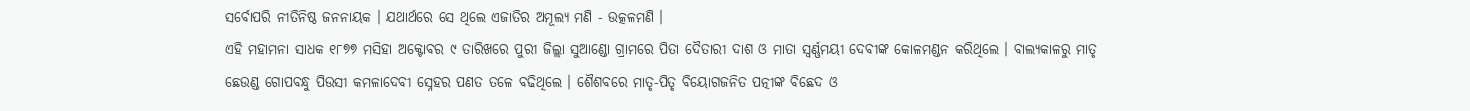ସର୍ବୋପରି ନୀତିନିଷ୍ଠ ଜନନାୟକ । ଯଥାର୍ଥରେ ସେ ଥିଲେ ଏଜାତିର ଅମୂଲ୍ୟ ମଣି - ଉତ୍କଳମଣି ।
ଏହି ମହାମନା ସାଧକ ୧୮୭୭ ମସିହା ଅକ୍ଟୋବର ୯ ତାରିଖରେ ପୁରୀ ଜିଲ୍ଲା ସୁଆଣ୍ଡୋ ଗ୍ରାମରେ ପିତା ଦୈତାରୀ ଦାଶ ଓ ମାତା ସ୍ୱର୍ଣ୍ଣମୟୀ ଦେବୀଙ୍କ କୋଳମଣ୍ଡନ କରିଥିଲେ । ବାଲ୍ୟକାଳରୁ ମାତୃ ଛେଉଣ୍ଡ ଗୋପବନ୍ଧୁ ପିଉସୀ କମଳାଦେବୀ ସ୍ନେହର ପଣତ ତଳେ ବଢିଥିଲେ । ଶୈଶବରେ ମାତୃ-ପିତୃ ବିୟୋଗଜନିତ ପତ୍ନୀଙ୍କ ବିଛେଦ ଓ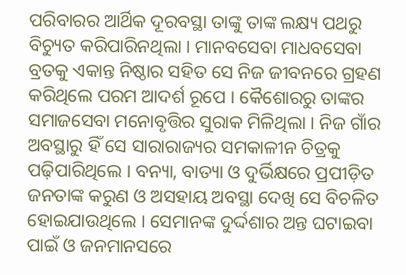ପରିବାରର ଆର୍ଥିକ ଦୂରବସ୍ଥା ତାଙ୍କୁ ତାଙ୍କ ଲକ୍ଷ୍ୟ ପଥରୁ ବିଚ୍ୟୁତ କରିପାରିନଥିଲା । ମାନବସେବା ମାଧବସେବା ବ୍ରତକୁ ଏକାନ୍ତ ନିଷ୍ଠାର ସହିତ ସେ ନିଜ ଜୀବନରେ ଗ୍ରହଣ କରିଥିଲେ ପରମ ଆଦର୍ଶ ରୂପେ । କୈଶୋରରୁ ତାଙ୍କର ସମାଜସେବା ମନୋବୃତ୍ତିର ସୁରାକ ମିଳିଥିଲା । ନିଜ ଗାଁର ଅବସ୍ଥାରୁ ହିଁ ସେ ସାରାରାଜ୍ୟର ସମକାଳୀନ ଚିତ୍ରକୁ ପଢ଼ିପାରିଥିଲେ । ବନ୍ୟା, ବାତ୍ୟା ଓ ଦୁର୍ଭିକ୍ଷରେ ପ୍ରପୀଡ଼ିତ ଜନତାଙ୍କ କରୁଣ ଓ ଅସହାୟ ଅବସ୍ଥା ଦେଖି ସେ ବିଚଳିତ ହୋଇଯାଉଥିଲେ । ସେମାନଙ୍କ ଦୁର୍ଦ୍ଦଶାର ଅନ୍ତ ଘଟାଇବା ପାଇଁ ଓ ଜନମାନସରେ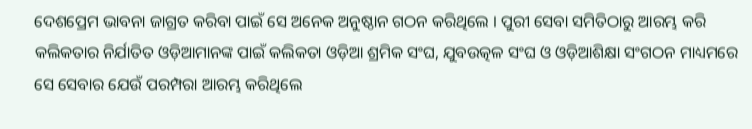ଦେଶପ୍ରେମ ଭାବନା ଜାଗ୍ରତ କରିବା ପାଇଁ ସେ ଅନେକ ଅନୁଷ୍ଠାନ ଗଠନ କରିଥିଲେ । ପୁରୀ ସେବା ସମିତିଠାରୁ ଆରମ୍ଭ କରି କଲିକତାର ନିର୍ଯାତିତ ଓଡ଼ିଆମାନଙ୍କ ପାଇଁ କଲିକତା ଓଡ଼ିଆ ଶ୍ରମିକ ସଂଘ, ଯୁବଉତ୍କଳ ସଂଘ ଓ ଓଡ଼ିଆଶିକ୍ଷା ସଂଗଠନ ମାଧ୍ୟମରେ ସେ ସେବାର ଯେଉଁ ପରମ୍ପରା ଆରମ୍ଭ କରିଥିଲେ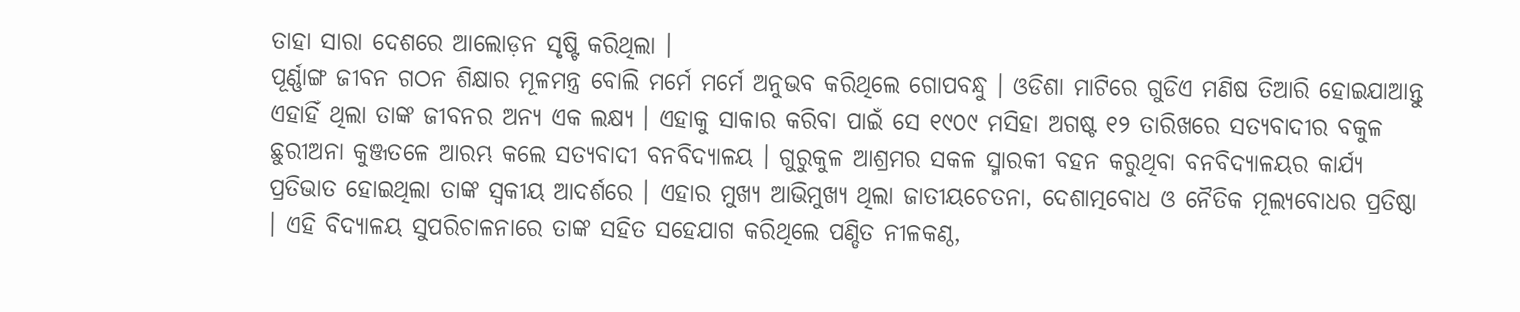ତାହା ସାରା ଦେଶରେ ଆଲୋଡ଼ନ ସୃଷ୍ଟି କରିଥିଲା ।
ପୂର୍ଣ୍ଣାଙ୍ଗ ଜୀବନ ଗଠନ ଶିକ୍ଷାର ମୂଳମନ୍ତ୍ର ବୋଲି ମର୍ମେ ମର୍ମେ ଅନୁଭବ କରିଥିଲେ ଗୋପବନ୍ଧୁ । ଓଡିଶା ମାଟିରେ ଗୁଡିଏ ମଣିଷ ତିଆରି ହୋଇଯାଆନ୍ତୁ ଏହାହିଁ ଥିଲା ତାଙ୍କ ଜୀବନର ଅନ୍ୟ ଏକ ଲକ୍ଷ୍ୟ । ଏହାକୁ ସାକାର କରିବା ପାଇଁ ସେ ୧୯୦୯ ମସିହା ଅଗଷ୍ଟ ୧୨ ତାରିଖରେ ସତ୍ୟବାଦୀର ବକୁଳ ଛୁରୀଅନା କୁଞ୍ଜତଳେ ଆରମ୍ଭ କଲେ ସତ୍ୟବାଦୀ ବନବିଦ୍ୟାଳୟ । ଗୁରୁକୁଳ ଆଶ୍ରମର ସକଳ ସ୍ମାରକୀ ବହନ କରୁଥିବା ବନବିଦ୍ୟାଳୟର କାର୍ଯ୍ୟ ପ୍ରତିଭାତ ହୋଇଥିଲା ତାଙ୍କ ସ୍ୱକୀୟ ଆଦର୍ଶରେ । ଏହାର ମୁଖ୍ୟ ଆଭିମୁଖ୍ୟ ଥିଲା ଜାତୀୟଚେତନା, ଦେଶାତ୍ମବୋଧ ଓ ନୈତିକ ମୂଲ୍ୟବୋଧର ପ୍ରତିଷ୍ଠା । ଏହି ବିଦ୍ୟାଳୟ ସୁପରିଚାଳନାରେ ତାଙ୍କ ସହିତ ସହେଯାଗ କରିଥିଲେ ପଣ୍ଡିତ ନୀଳକଣ୍ଠ,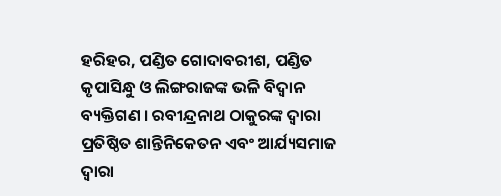ହରିହର, ପଣ୍ଡିତ ଗୋଦାବରୀଶ, ପଣ୍ଡିତ କୃପାସିନ୍ଧୁ ଓ ଲିଙ୍ଗରାଜଙ୍କ ଭଳି ବିଦ୍ୱାନ ବ୍ୟକ୍ତିଗଣ । ରବୀନ୍ଦ୍ରନାଥ ଠାକୁରଙ୍କ ଦ୍ୱାରା ପ୍ରତିଷ୍ଠିତ ଶାନ୍ତିନିକେତନ ଏବଂ ଆର୍ଯ୍ୟସମାଜ ଦ୍ୱାରା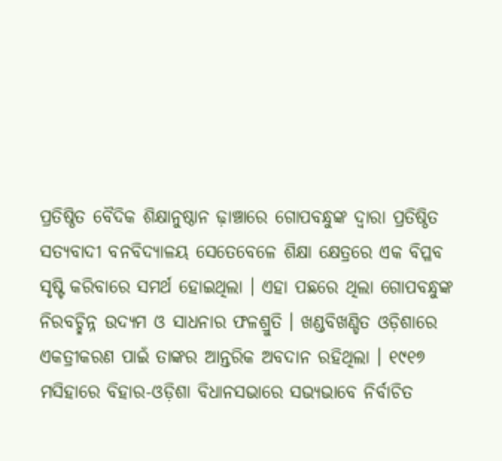ପ୍ରତିଷ୍ଠିତ ବୈଦିକ ଶିକ୍ଷାନୁଷ୍ଠାନ ଢ଼ାଞ୍ଚାରେ ଗୋପବନ୍ଧୁଙ୍କ ଦ୍ୱାରା ପ୍ରତିଷ୍ଠିତ ସତ୍ୟବାଦୀ ବନବିଦ୍ୟାଳୟ ସେତେବେଳେ ଶିକ୍ଷା କ୍ଷେତ୍ରରେ ଏକ ବିପ୍ଳବ ସୃଷ୍ଟି କରିବାରେ ସମର୍ଥ ହୋଇଥିଲା । ଏହା ପଛରେ ଥିଲା ଗୋପବନ୍ଧୁଙ୍କ ନିରବଚ୍ଛିନ୍ନ ଉଦ୍ୟମ ଓ ସାଧନାର ଫଳଶ୍ରୁତି । ଖଣ୍ଡବିଖଣ୍ଡିତ ଓଡ଼ିଶାରେ ଏକତ୍ରୀକରଣ ପାଇଁ ତାଙ୍କର ଆନ୍ତରିକ ଅବଦାନ ରହିଥିଲା । ୧୯୧୭ ମସିହାରେ ବିହାର-ଓଡ଼ିଶା ବିଧାନସଭାରେ ସଭ୍ୟଭାବେ ନିର୍ବାଚିତ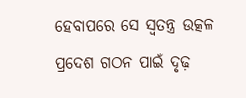ହେବାପରେ ସେ ସ୍ୱତନ୍ତ୍ର ଉତ୍କଳ ପ୍ରଦେଶ ଗଠନ ପାଇଁ ଦୃଢ଼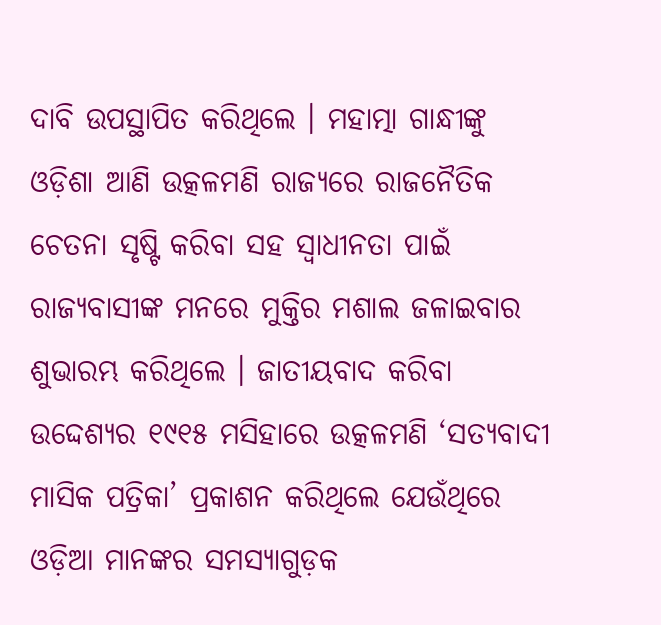ଦାବି ଉପସ୍ଥାପିତ କରିଥିଲେ । ମହାତ୍ମା ଗାନ୍ଧୀଙ୍କୁ ଓଡ଼ିଶା ଆଣି ଉତ୍କଳମଣି ରାଜ୍ୟରେ ରାଜନୈତିକ ଚେତନା ସୃଷ୍ଟି କରିବା ସହ ସ୍ୱାଧୀନତା ପାଇଁ ରାଜ୍ୟବାସୀଙ୍କ ମନରେ ମୁକ୍ତିର ମଶାଲ ଜଳାଇବାର ଶୁଭାରମ୍ଭ କରିଥିଲେ । ଜାତୀୟବାଦ କରିବା ଉଦ୍ଦେଶ୍ୟର ୧୯୧୫ ମସିହାରେ ଉତ୍କଳମଣି ‘ସତ୍ୟବାଦୀ ମାସିକ ପତ୍ରିକା’ ପ୍ରକାଶନ କରିଥିଲେ ଯେଉଁଥିରେ ଓଡ଼ିଆ ମାନଙ୍କର ସମସ୍ୟାଗୁଡ଼କ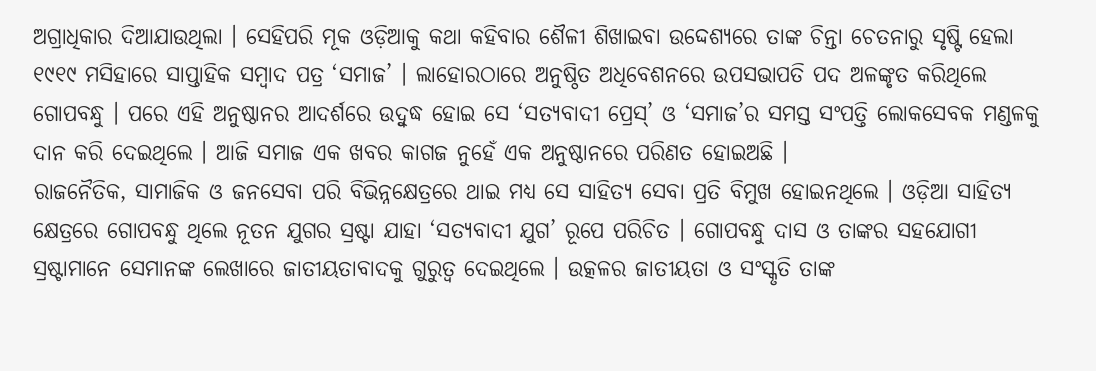ଅଗ୍ରାଧିକାର ଦିଆଯାଉଥିଲା । ସେହିପରି ମୂକ ଓଡ଼ିଆକୁ କଥା କହିବାର ଶୈଳୀ ଶିଖାଇବା ଉଦ୍ଦେଶ୍ୟରେ ତାଙ୍କ ଚିନ୍ତା ଚେତନାରୁ ସୃଷ୍ଟି ହେଲା ୧୯୧୯ ମସିହାରେ ସାପ୍ତାହିକ ସମ୍ବାଦ ପତ୍ର ‘ସମାଜ’ । ଲାହୋରଠାରେ ଅନୁଷ୍ଠିତ ଅଧିବେଶନରେ ଉପସଭାପତି ପଦ ଅଳଙ୍କୃତ କରିଥିଲେ ଗୋପବନ୍ଧୁ । ପରେ ଏହି ଅନୁଷ୍ଠାନର ଆଦର୍ଶରେ ଉଦ୍ବୁଦ୍ଧ ହୋଇ ସେ ‘ସତ୍ୟବାଦୀ ପ୍ରେସ୍’ ଓ ‘ସମାଜ’ର ସମସ୍ତ ସଂପତ୍ତି ଲୋକସେବକ ମଣ୍ଡଳକୁ ଦାନ କରି ଦେଇଥିଲେ । ଆଜି ସମାଜ ଏକ ଖବର କାଗଜ ନୁହେଁ ଏକ ଅନୁଷ୍ଠାନରେ ପରିଣତ ହୋଇଅଛି ।
ରାଜନୈତିକ, ସାମାଜିକ ଓ ଜନସେବା ପରି ବିଭିନ୍ନକ୍ଷେତ୍ରରେ ଥାଇ ମଧ୍ୟ ସେ ସାହିତ୍ୟ ସେବା ପ୍ରତି ବିମୁଖ ହୋଇନଥିଲେ । ଓଡ଼ିଆ ସାହିତ୍ୟ କ୍ଷେତ୍ରରେ ଗୋପବନ୍ଧୁ ଥିଲେ ନୂତନ ଯୁଗର ସ୍ରଷ୍ଟା ଯାହା ‘ସତ୍ୟବାଦୀ ଯୁଗ’ ରୂପେ ପରିଚିତ । ଗୋପବନ୍ଧୁ ଦାସ ଓ ତାଙ୍କର ସହଯୋଗୀ ସ୍ରଷ୍ଟାମାନେ ସେମାନଙ୍କ ଲେଖାରେ ଜାତୀୟତାବାଦକୁ ଗୁରୁତ୍ୱ ଦେଇଥିଲେ । ଉତ୍କଳର ଜାତୀୟତା ଓ ସଂସ୍କୃତି ତାଙ୍କ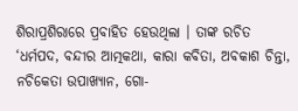ଶିରାପ୍ରଶିରାରେ ପ୍ରବାହିତ ହେଉଥିଲା । ତାଙ୍କ ରଚିତ ‘ଧର୍ମପଦ, ବନ୍ଦୀର ଆତ୍ମକଥା, କାରା କବିତା, ଅବକାଶ ଚିନ୍ତା, ନଚିକେତା ଉପାଖ୍ୟାନ, ଗୋ-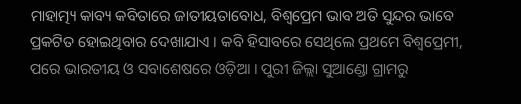ମାହାତ୍ମ୍ୟ କାବ୍ୟ କବିତାରେ ଜାତୀୟତାବୋଧ, ବିଶ୍ୱପ୍ରେମ ଭାବ ଅତି ସୁନ୍ଦର ଭାବେ ପ୍ରକଟିତ ହୋଇଥିବାର ଦେଖାଯାଏ । କବି ହିସାବରେ ସେଥିଲେ ପ୍ରଥମେ ବିଶ୍ୱପ୍ରେମୀ, ପରେ ଭାରତୀୟ ଓ ସବାଶେଷରେ ଓଡ଼ିଆ । ପୁରୀ ଜିଲ୍ଲା ସୁଆଣ୍ଡୋ ଗ୍ରାମରୁ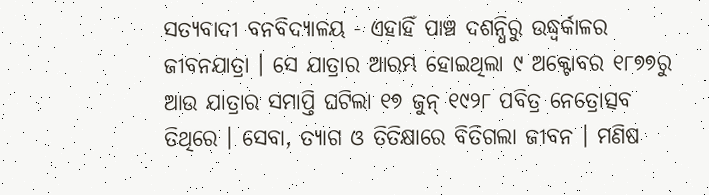ସତ୍ୟବାଦୀ ବନବିଦ୍ୟାଳୟ - ଏହାହିଁ ପାଞ୍ଚ ଦଶନ୍ଧିରୁ ଉଦ୍ଧ୍ୱର୍କାଳର ଜୀବନଯାତ୍ରା । ସେ ଯାତ୍ରାର ଆରମ୍ଭ ହୋଇଥିଲା ୯ ଅକ୍ଟୋବର ୧୮୭୭ରୁ ଆଉ ଯାତ୍ରାର ସମାପ୍ତି ଘଟିଲା ୧୭ ଜୁନ୍ ୧୯୨୮ ପବିତ୍ର ନେତ୍ରୋତ୍ସବ ତିଥିରେ । ସେବା, ତ୍ୟାଗ ଓ ତିତିକ୍ଷାରେ ବିତିଗଲା ଜୀବନ । ମଣିଷ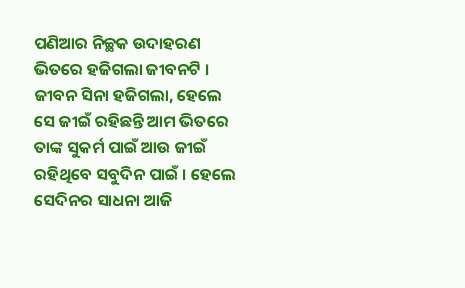ପଣିଆର ନିଚ୍ଛକ ଉଦାହରଣ ଭିତରେ ହଜିଗଲା ଜୀବନଟି । ଜୀବନ ସିନା ହଜିଗଲା, ହେଲେ ସେ ଜୀଇଁ ରହିଛନ୍ତି ଆମ ଭିତରେ ତାଙ୍କ ସୁକର୍ମ ପାଇଁ ଆଉ ଜୀଇଁ ରହିଥିବେ ସବୁଦିନ ପାଇଁ । ହେଲେ ସେଦିନର ସାଧନା ଆଜି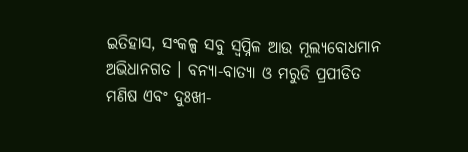ଇତିହାସ, ସଂକଳ୍ପ ସବୁ ସ୍ୱପ୍ନିଳ ଆଉ ମୂଲ୍ୟବୋଧମାନ ଅଭିଧାନଗତ । ବନ୍ୟା-ବାତ୍ୟା ଓ ମରୁଡି ପ୍ରପୀଡିତ ମଣିଷ ଏବଂ ଦୁଃଖୀ-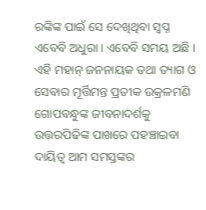ରଙ୍କିଙ୍କ ପାଇଁ ସେ ଦେଖିଥିବା ସ୍ୱପ୍ନ ଏବେବି ଅଧୁରା । ଏବେବି ସମୟ ଅଛି । ଏହି ମହାନ୍ ଜନନାୟକ ତଥା ତ୍ୟାଗ ଓ ସେବାର ମୂର୍ତ୍ତିମନ୍ତ ପ୍ରତୀକ ଉକ୍ରଳମଣି ଗୋପବନ୍ଧୁଙ୍କ ଜୀବନାଦର୍ଶକୁ ଉତ୍ତରପିଢିଙ୍କ ପାଖରେ ପହଞ୍ଚାଇବା ଦାୟିତ୍ୱ ଆମ ସମସ୍ତଙ୍କର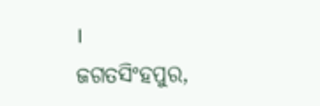।
ଜଗତସିଂହପୁର,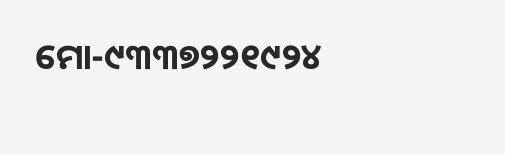ମୋ-୯୩୩୭୨୨୧୯୨୪